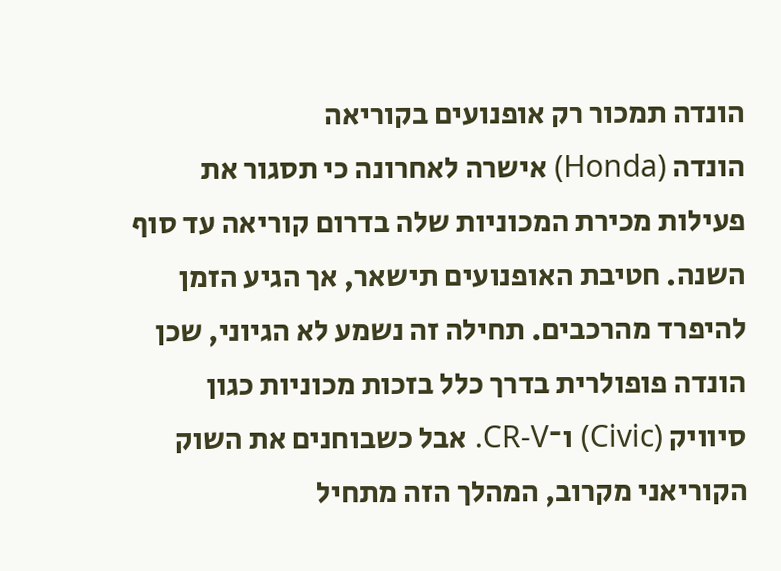הונדה תמכור רק אופנועים בקוריאה
הונדה (Honda) אישרה לאחרונה כי תסגור את פעילות מכירת המכוניות שלה בדרום קוריאה עד סוף השנה. חטיבת האופנועים תישאר, אך הגיע הזמן להיפרד מהרכבים. תחילה זה נשמע לא הגיוני, שכן הונדה פופולרית בדרך כלל בזכות מכוניות כגון סיוויק (Civic) ו־CR-V. אבל כשבוחנים את השוק הקוריאני מקרוב, המהלך הזה מתחיל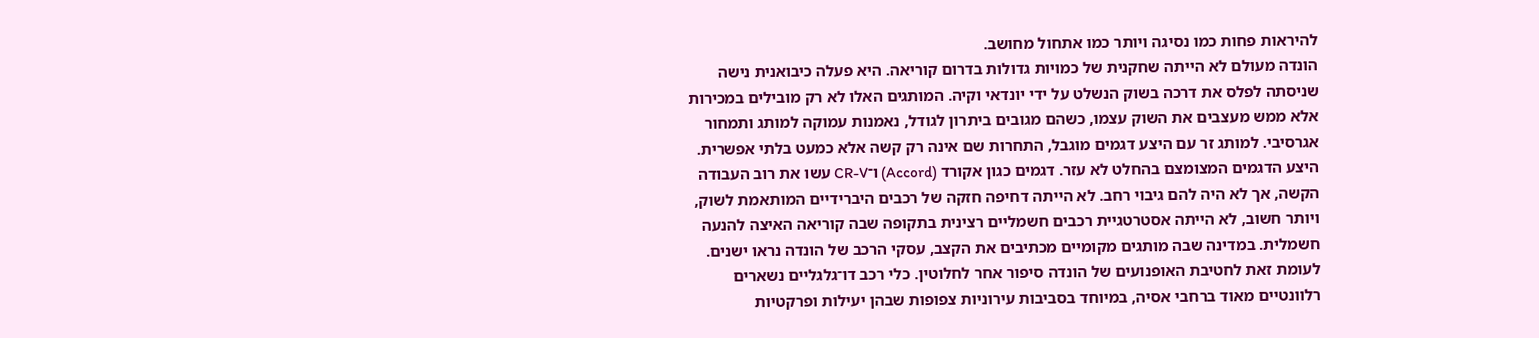להיראות פחות כמו נסיגה ויותר כמו אתחול מחושב.
הונדה מעולם לא הייתה שחקנית של כמויות גדולות בדרום קוריאה. היא פעלה כיבואנית נישה שניסתה לפלס את דרכה בשוק הנשלט על ידי יונדאי וקיה. המותגים האלו לא רק מובילים במכירות אלא ממש מעצבים את השוק עצמו, כשהם מגובים ביתרון לגודל, נאמנות עמוקה למותג ותמחור אגרסיבי. למותג זר עם היצע דגמים מוגבל, התחרות שם אינה רק קשה אלא כמעט בלתי אפשרית.
היצע הדגמים המצומצם בהחלט לא עזר. דגמים כגון אקורד (Accord) ו־CR-V עשו את רוב העבודה הקשה, אך לא היה להם גיבוי רחב. לא הייתה דחיפה חזקה של רכבים היברידיים המותאמת לשוק, ויותר חשוב, לא הייתה אסטרטגיית רכבים חשמליים רצינית בתקופה שבה קוריאה האיצה להנעה חשמלית. במדינה שבה מותגים מקומיים מכתיבים את הקצב, עסקי הרכב של הונדה נראו ישנים.
לעומת זאת לחטיבת האופנועים של הונדה סיפור אחר לחלוטין. כלי רכב דו־גלגליים נשארים רלוונטיים מאוד ברחבי אסיה, במיוחד בסביבות עירוניות צפופות שבהן יעילות ופרקטיות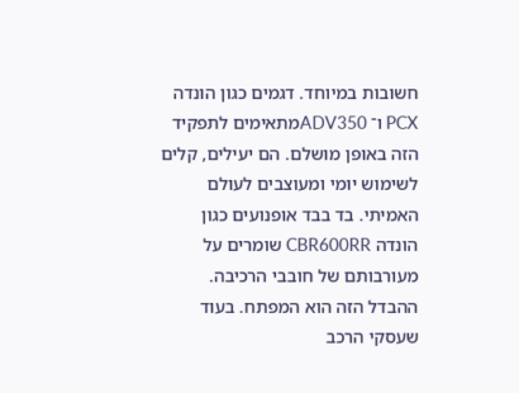חשובות במיוחד. דגמים כגון הונדה PCX ו־ ADV350מתאימים לתפקיד הזה באופן מושלם. הם יעילים, קלים לשימוש יומי ומעוצבים לעולם האמיתי. בד בבד אופנועים כגון הונדה CBR600RR שומרים על מעורבותם של חובבי הרכיבה.
ההבדל הזה הוא המפתח. בעוד שעסקי הרכב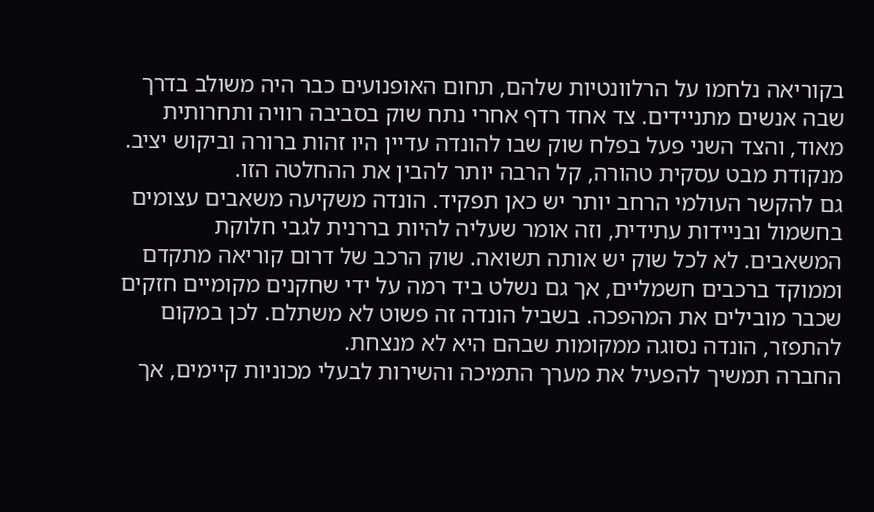בקוריאה נלחמו על הרלוונטיות שלהם, תחום האופנועים כבר היה משולב בדרך שבה אנשים מתניידים. צד אחד רדף אחרי נתח שוק בסביבה רוויה ותחרותית מאוד, והצד השני פעל בפלח שוק שבו להונדה עדיין היו זהות ברורה וביקוש יציב. מנקודת מבט עסקית טהורה, קל הרבה יותר להבין את ההחלטה הזו.
גם להקשר העולמי הרחב יותר יש כאן תפקיד. הונדה משקיעה משאבים עצומים בחשמול ובניידות עתידית, וזה אומר שעליה להיות בררנית לגבי חלוקת המשאבים. לא לכל שוק יש אותה תשואה. שוק הרכב של דרום קוריאה מתקדם וממוקד ברכבים חשמליים, אך גם נשלט ביד רמה על ידי שחקנים מקומיים חזקים שכבר מובילים את המהפכה. בשביל הונדה זה פשוט לא משתלם. לכן במקום להתפזר, הונדה נסוגה ממקומות שבהם היא לא מנצחת.
החברה תמשיך להפעיל את מערך התמיכה והשירות לבעלי מכוניות קיימים, אך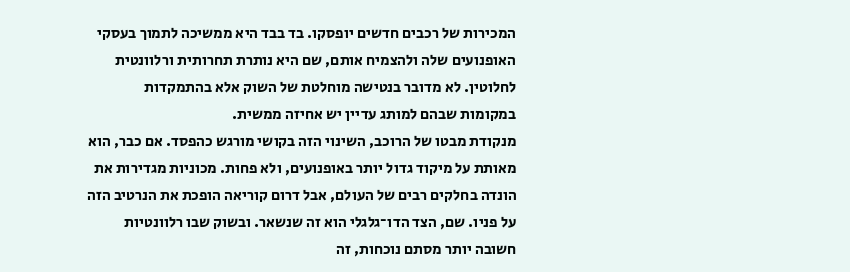המכירות של רכבים חדשים יופסקו. בד בבד היא ממשיכה לתמוך בעסקי האופנועים שלה ולהצמיח אותם, שם היא נותרת תחרותית ורלוונטית לחלוטין. לא מדובר בנטישה מוחלטת של השוק אלא בהתמקדות במקומות שבהם למותג עדיין יש אחיזה ממשית.
מנקודת מבטו של הרוכב, השינוי הזה בקושי מורגש כהפסד. אם כבר, הוא מאותת על מיקוד גדול יותר באופנועים, ולא פחות. מכוניות מגדירות את הונדה בחלקים רבים של העולם, אבל דרום קוריאה הופכת את הנרטיב הזה על פניו. שם, הצד הדו־גלגלי הוא זה שנשאר. ובשוק שבו רלוונטיות חשובה יותר מסתם נוכחות, זה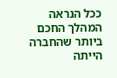ככל הנראה המהלך החכם ביותר שהחברה הייתה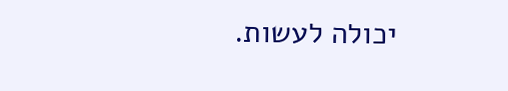יכולה לעשות.